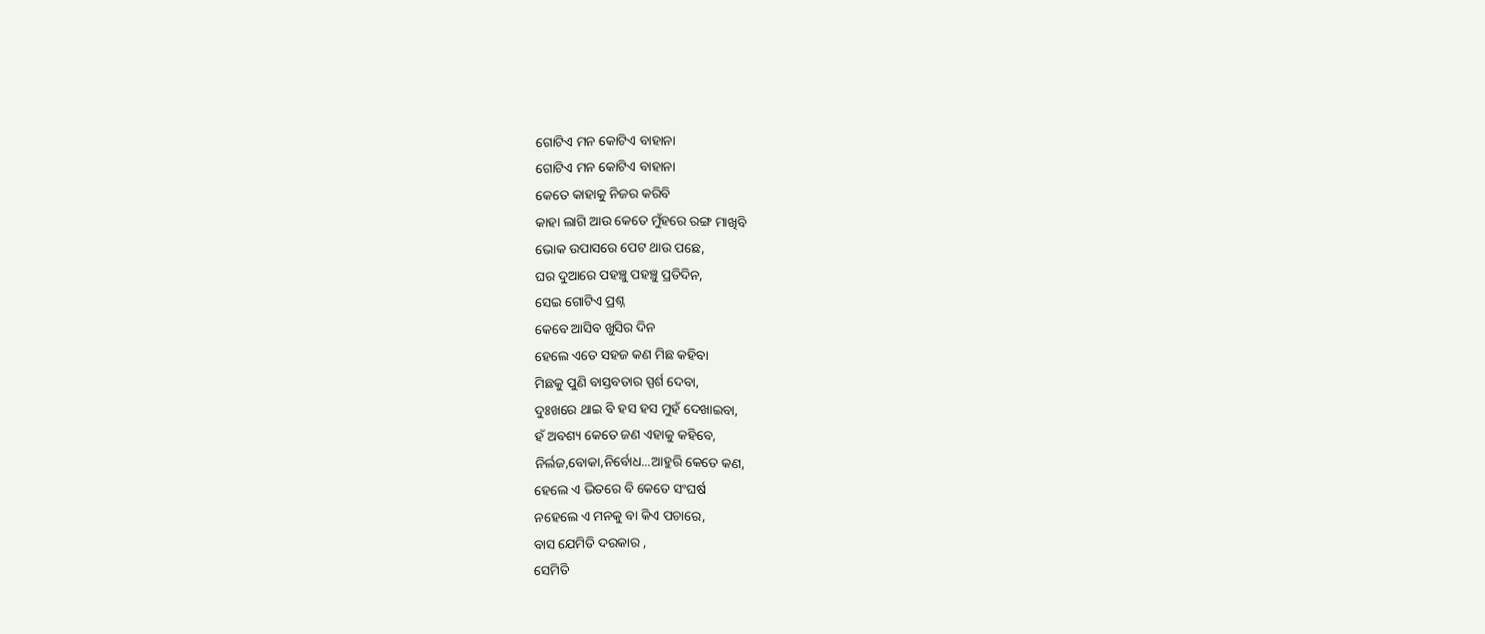ଗୋଟିଏ ମନ କୋଟିଏ ବାହାନା
ଗୋଟିଏ ମନ କୋଟିଏ ବାହାନା
କେତେ କାହାକୁ ନିଜର କରିବି
କାହା ଲାଗି ଆଉ କେତେ ମୁଁହରେ ରଙ୍ଗ ମାଖିବି
ଭୋକ ଉପାସରେ ପେଟ ଥାଉ ପଛେ,
ଘର ଦୁଆରେ ପହଞ୍ଚୁ ପହଞ୍ଚୁ ପ୍ରତିଦିନ,
ସେଇ ଗୋଟିଏ ପ୍ରଶ୍ନ
କେବେ ଆସିବ ଖୁସିର ଦିନ
ହେଲେ ଏତେ ସହଜ କଣ ମିଛ କହିବା
ମିଛକୁ ପୁଣି ବାସ୍ତବତାର ସ୍ପର୍ଶ ଦେବା,
ଦୁଃଖରେ ଥାଇ ବି ହସ ହସ ମୁହଁ ଦେଖାଇବା,
ହଁ ଅବଶ୍ୟ କେତେ ଜଣ ଏହାକୁ କହିବେ,
ନିର୍ଲଜ,ବୋକା,ନିର୍ବୋଧ...ଆହୁରି କେତେ କଣ,
ହେଲେ ଏ ଭିତରେ ବି କେତେ ସଂଘର୍ଷ
ନହେଲେ ଏ ମନକୁ ବା କିଏ ପଚାରେ,
ବାସ ଯେମିତି ଦରକାର ,
ସେମିତି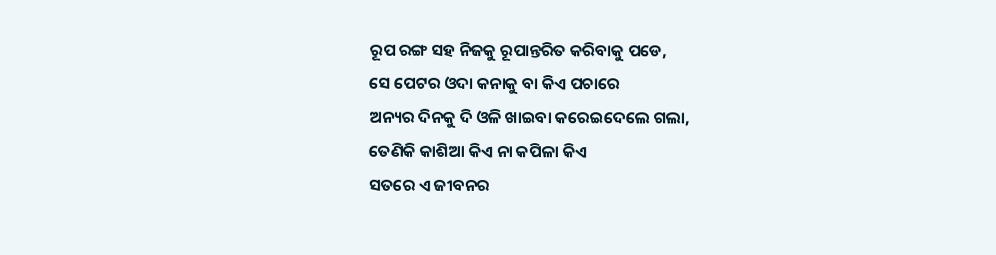ରୂପ ରଙ୍ଗ ସହ ନିଜକୁ ରୂପାନ୍ତରିତ କରିବାକୁ ପଡେ,
ସେ ପେଟର ଓଦା କନାକୁ ବା କିଏ ପଚାରେ
ଅନ୍ୟର ଦିନକୁ ଦି ଓଳି ଖାଇବା କରେଇଦେଲେ ଗଲା,
ତେଣିକି କାଶିଆ କିଏ ନା କପିଳା କିଏ
ସତରେ ଏ ଜୀବନର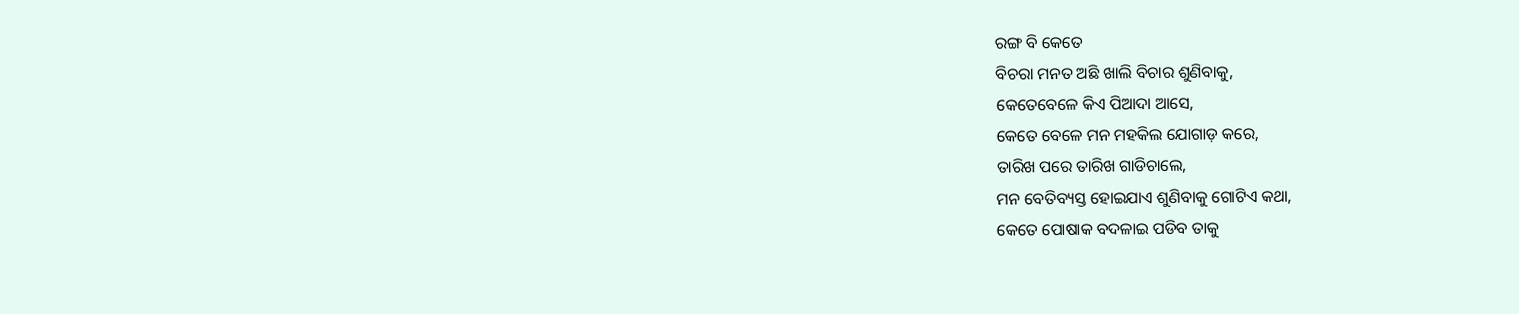ରଙ୍ଗ ବି କେତେ
ବିଚରା ମନତ ଅଛି ଖାଲି ବିଚାର ଶୁଣିବାକୁ,
କେତେବେଳେ କିଏ ପିଆଦା ଆସେ,
କେତେ ବେଳେ ମନ ମହକିଲ ଯୋଗାଡ଼ କରେ,
ତାରିଖ ପରେ ତାରିଖ ଗାଡିଚାଲେ,
ମନ ବେତିବ୍ୟସ୍ତ ହୋଇଯାଏ ଶୁଣିବାକୁ ଗୋଟିଏ କଥା,
କେତେ ପୋଷାକ ବଦଳାଇ ପଡିବ ତାକୁ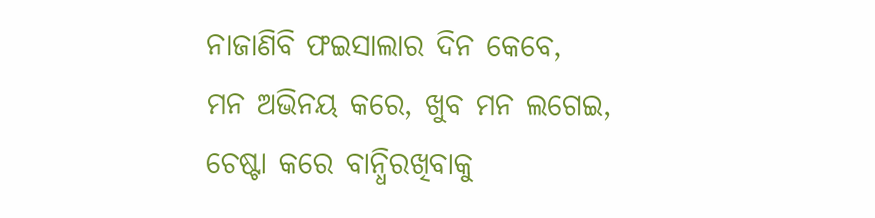ନାଜାଣିବି ଫଇସାଲାର ଦିନ କେବେ,
ମନ ଅଭିନୟ କରେ, ଖୁବ ମନ ଲଗେଇ,
ଚେଷ୍ଟା କରେ ବାନ୍ଧିରଖିବାକୁ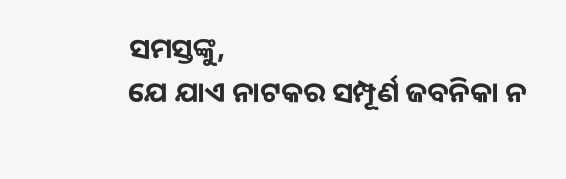ସମସ୍ତଙ୍କୁ,
ଯେ ଯାଏ ନାଟକର ସମ୍ପୂର୍ଣ ଜବନିକା ନ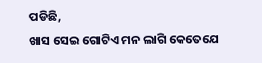ପଡିଛି,
ଖାସ ସେଇ ଗୋଟିଏ ମନ ଲାଗି କେତେଯେ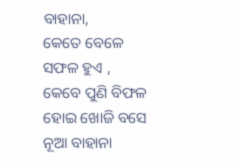ବାହାନା,
କେତେ ବେଳେ ସଫଳ ହୁଏ ,
କେବେ ପୁଣି ବିଫଳ ହୋଇ ଖୋଜି ବସେ ନୂଆ ବାହାନା